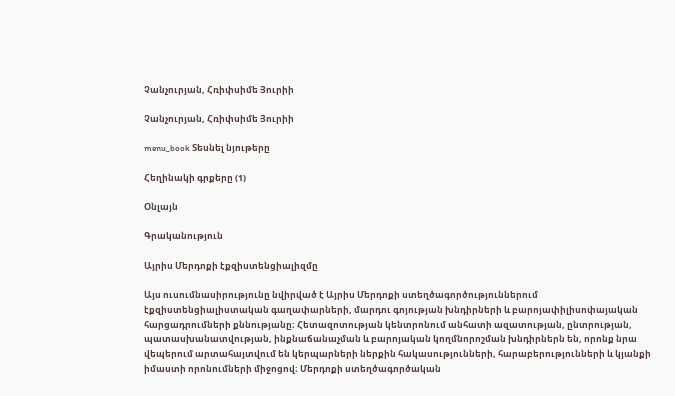Չանչուրյան, Հռիփսիմե Յուրիի

Չանչուրյան, Հռիփսիմե Յուրիի

menu_book Տեսնել նյութերը

Հեղինակի գրքերը (1)

Օնլայն

Գրականություն

Այրիս Մերդոքի էքզիստենցիալիզմը

Այս ուսումնասիրությունը նվիրված է Այրիս Մերդոքի ստեղծագործություններում էքզիստենցիալիստական գաղափարների, մարդու գոյության խնդիրների և բարոյափիլիսոփայական հարցադրումների քննությանը։ Հետազոտության կենտրոնում անհատի ազատության, ընտրության, պատասխանատվության, ինքնաճանաչման և բարոյական կողմնորոշման խնդիրներն են, որոնք նրա վեպերում արտահայտվում են կերպարների ներքին հակասությունների, հարաբերությունների և կյանքի իմաստի որոնումների միջոցով։ Մերդոքի ստեղծագործական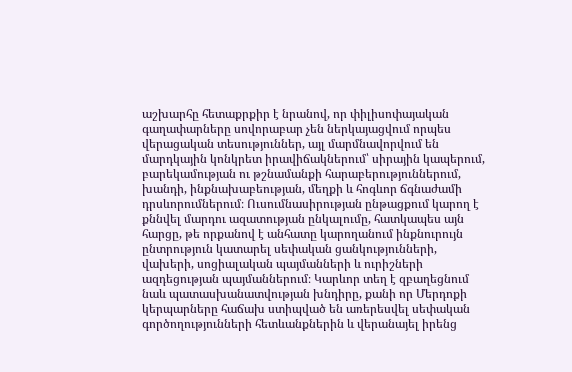աշխարհը հետաքրքիր է նրանով, որ փիլիսոփայական գաղափարները սովորաբար չեն ներկայացվում որպես վերացական տեսություններ, այլ մարմնավորվում են մարդկային կոնկրետ իրավիճակներում՝ սիրային կապերում, բարեկամության ու թշնամանքի հարաբերություններում, խանդի, ինքնախաբեության, մեղքի և հոգևոր ճգնաժամի դրսևորումներում։ Ուսումնասիրության ընթացքում կարող է քննվել մարդու ազատության ընկալումը, հատկապես այն հարցը, թե որքանով է անհատը կարողանում ինքնուրույն ընտրություն կատարել սեփական ցանկությունների, վախերի, սոցիալական պայմանների և ուրիշների ազդեցության պայմաններում։ Կարևոր տեղ է զբաղեցնում նաև պատասխանատվության խնդիրը, քանի որ Մերդոքի կերպարները հաճախ ստիպված են առերեսվել սեփական գործողությունների հետևանքներին և վերանայել իրենց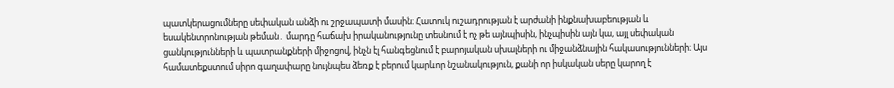պատկերացումները սեփական անձի ու շրջապատի մասին։ Հատուկ ուշադրության է արժանի ինքնախաբեության և եսակենտրոնության թեման․ մարդը հաճախ իրականությունը տեսնում է ոչ թե այնպիսին, ինչպիսին այն կա, այլ սեփական ցանկությունների և պատրանքների միջոցով, ինչն էլ հանգեցնում է բարոյական սխալների ու միջանձնային հակասությունների։ Այս համատեքստում սիրո գաղափարը նույնպես ձեռք է բերում կարևոր նշանակություն, քանի որ իսկական սերը կարող է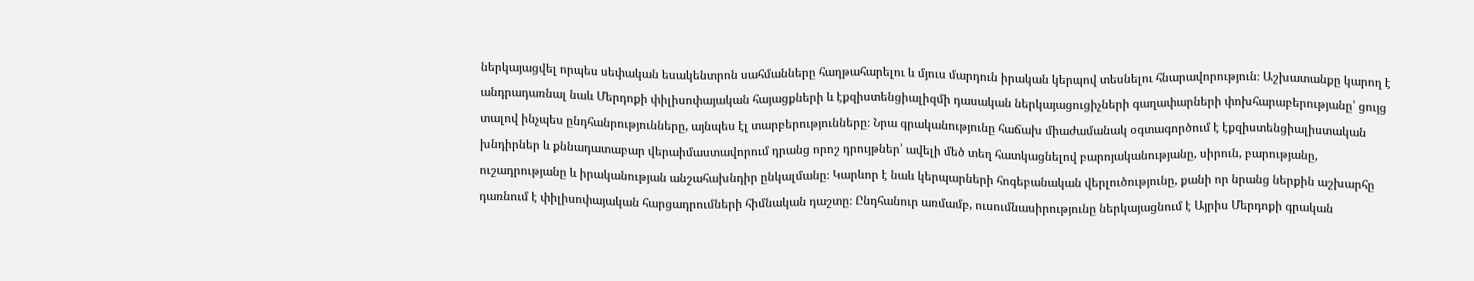ներկայացվել որպես սեփական եսակենտրոն սահմանները հաղթահարելու և մյուս մարդուն իրական կերպով տեսնելու հնարավորություն։ Աշխատանքը կարող է անդրադառնալ նաև Մերդոքի փիլիսոփայական հայացքների և էքզիստենցիալիզմի դասական ներկայացուցիչների գաղափարների փոխհարաբերությանը՝ ցույց տալով ինչպես ընդհանրությունները, այնպես էլ տարբերությունները։ Նրա գրականությունը հաճախ միաժամանակ օգտագործում է էքզիստենցիալիստական խնդիրներ և քննադատաբար վերաիմաստավորում դրանց որոշ դրույթներ՝ ավելի մեծ տեղ հատկացնելով բարոյականությանը, սիրուն, բարությանը, ուշադրությանը և իրականության անշահախնդիր ընկալմանը։ Կարևոր է նաև կերպարների հոգեբանական վերլուծությունը, քանի որ նրանց ներքին աշխարհը դառնում է փիլիսոփայական հարցադրումների հիմնական դաշտը։ Ընդհանուր առմամբ, ուսումնասիրությունը ներկայացնում է Այրիս Մերդոքի գրական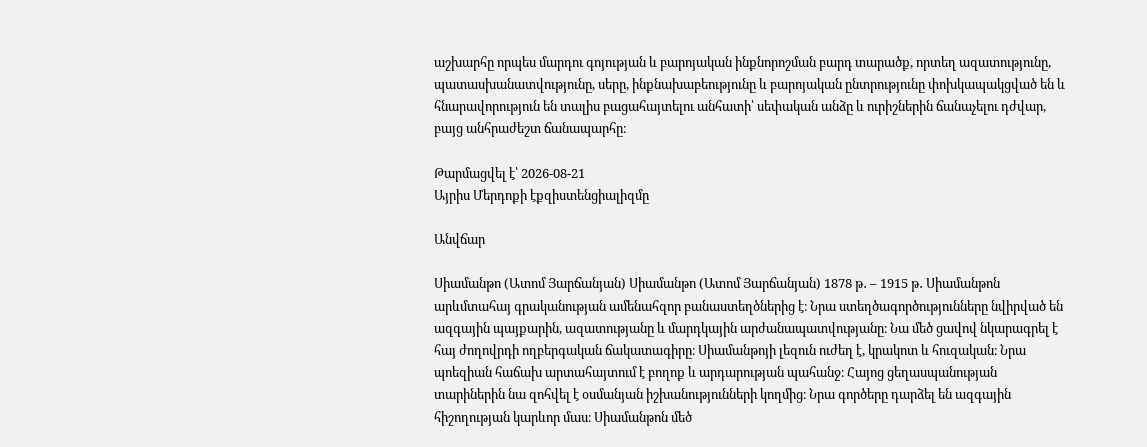աշխարհը որպես մարդու գոյության և բարոյական ինքնորոշման բարդ տարածք, որտեղ ազատությունը, պատասխանատվությունը, սերը, ինքնախաբեությունը և բարոյական ընտրությունը փոխկապակցված են և հնարավորություն են տալիս բացահայտելու անհատի՝ սեփական անձը և ուրիշներին ճանաչելու դժվար, բայց անհրաժեշտ ճանապարհը։

Թարմացվել է՝ 2026-08-21
Այրիս Մերդոքի էքզիստենցիալիզմը

Անվճար

Սիամանթո (Ատոմ Յարճանյան) Սիամանթո (Ատոմ Յարճանյան) 1878 թ․ – 1915 թ․ Սիամանթոն արևմտահայ գրականության ամենահզոր բանաստեղծներից է։ Նրա ստեղծագործությունները նվիրված են ազգային պայքարին, ազատությանը և մարդկային արժանապատվությանը։ Նա մեծ ցավով նկարագրել է հայ ժողովրդի ողբերգական ճակատագիրը։ Սիամանթոյի լեզուն ուժեղ է, կրակոտ և հուզական։ Նրա պոեզիան հաճախ արտահայտում է բողոք և արդարության պահանջ։ Հայոց ցեղասպանության տարիներին նա զոհվել է օսմանյան իշխանությունների կողմից։ Նրա գործերը դարձել են ազգային հիշողության կարևոր մաս։ Սիամանթոն մեծ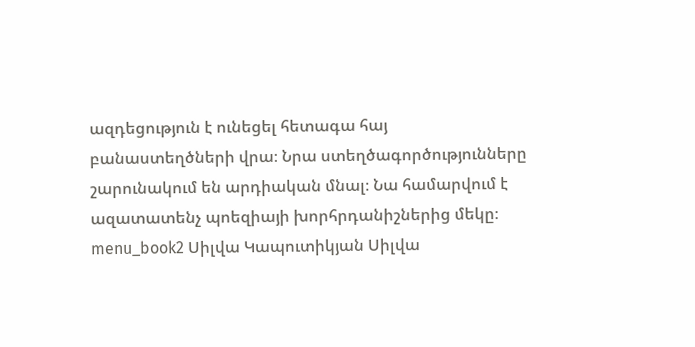ազդեցություն է ունեցել հետագա հայ բանաստեղծների վրա։ Նրա ստեղծագործությունները շարունակում են արդիական մնալ։ Նա համարվում է ազատատենչ պոեզիայի խորհրդանիշներից մեկը։ menu_book2 Սիլվա Կապուտիկյան Սիլվա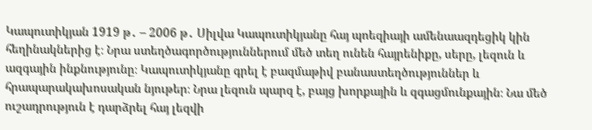Կապուտիկյան 1919 թ․ – 2006 թ․ Սիլվա Կապուտիկյանը հայ պոեզիայի ամենաազդեցիկ կին հեղինակներից է։ Նրա ստեղծագործություններում մեծ տեղ ունեն հայրենիքը, սերը, լեզուն և ազգային ինքնությունը։ Կապուտիկյանը գրել է բազմաթիվ բանաստեղծություններ և հրապարակախոսական նյութեր։ Նրա լեզուն պարզ է, բայց խորքային և զգացմունքային։ Նա մեծ ուշադրություն է դարձրել հայ լեզվի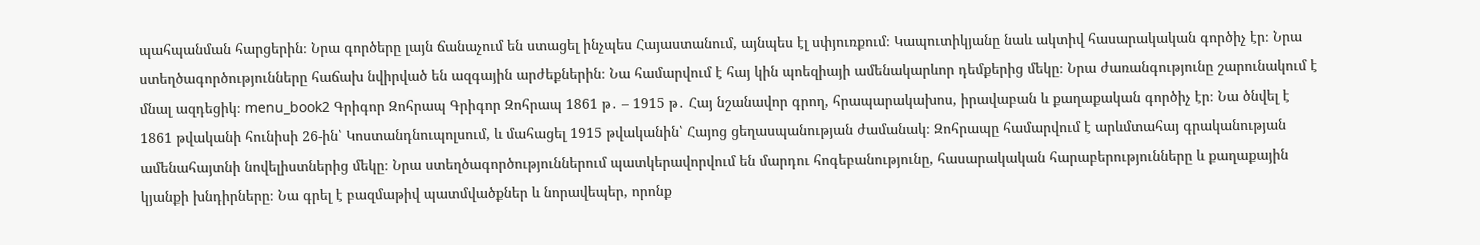պահպանման հարցերին։ Նրա գործերը լայն ճանաչում են ստացել ինչպես Հայաստանում, այնպես էլ սփյուռքում։ Կապուտիկյանը նաև ակտիվ հասարակական գործիչ էր։ Նրա ստեղծագործությունները հաճախ նվիրված են ազգային արժեքներին։ Նա համարվում է հայ կին պոեզիայի ամենակարևոր դեմքերից մեկը։ Նրա ժառանգությունը շարունակում է մնալ ազդեցիկ։ menu_book2 Գրիգոր Զոհրապ Գրիգոր Զոհրապ 1861 թ․ – 1915 թ․ Հայ նշանավոր գրող, հրապարակախոս, իրավաբան և քաղաքական գործիչ էր։ Նա ծնվել է 1861 թվականի հունիսի 26-ին՝ Կոստանդնուպոլսում, և մահացել 1915 թվականին՝ Հայոց ցեղասպանության ժամանակ։ Զոհրապը համարվում է արևմտահայ գրականության ամենահայտնի նովելիստներից մեկը։ Նրա ստեղծագործություններում պատկերավորվում են մարդու հոգեբանությունը, հասարակական հարաբերությունները և քաղաքային կյանքի խնդիրները։ Նա գրել է բազմաթիվ պատմվածքներ և նորավեպեր, որոնք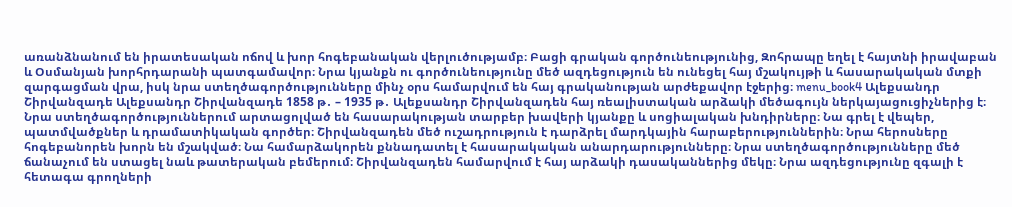առանձնանում են իրատեսական ոճով և խոր հոգեբանական վերլուծությամբ։ Բացի գրական գործունեությունից, Զոհրապը եղել է հայտնի իրավաբան և Օսմանյան խորհրդարանի պատգամավոր։ Նրա կյանքն ու գործունեությունը մեծ ազդեցություն են ունեցել հայ մշակույթի և հասարակական մտքի զարգացման վրա, իսկ նրա ստեղծագործությունները մինչ օրս համարվում են հայ գրականության արժեքավոր էջերից։ menu_book4 Ալեքսանդր Շիրվանզադե Ալեքսանդր Շիրվանզադե 1858 թ․ – 1935 թ․ Ալեքսանդր Շիրվանզադեն հայ ռեալիստական արձակի մեծագույն ներկայացուցիչներից է։ Նրա ստեղծագործություններում արտացոլված են հասարակության տարբեր խավերի կյանքը և սոցիալական խնդիրները։ Նա գրել է վեպեր, պատմվածքներ և դրամատիկական գործեր։ Շիրվանզադեն մեծ ուշադրություն է դարձրել մարդկային հարաբերություններին։ Նրա հերոսները հոգեբանորեն խորն են մշակված։ Նա համարձակորեն քննադատել է հասարակական անարդարությունները։ Նրա ստեղծագործությունները մեծ ճանաչում են ստացել նաև թատերական բեմերում։ Շիրվանզադեն համարվում է հայ արձակի դասականներից մեկը։ Նրա ազդեցությունը զգալի է հետագա գրողների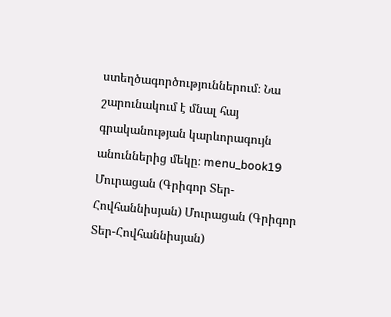ստեղծագործություններում։ Նա շարունակում է մնալ հայ գրականության կարևորագույն անուններից մեկը։ menu_book19 Մուրացան (Գրիգոր Տեր-Հովհաննիսյան) Մուրացան (Գրիգոր Տեր-Հովհաննիսյան)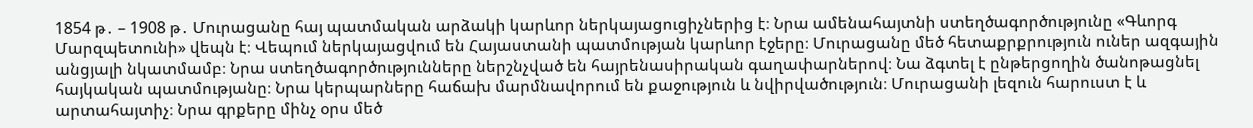1854 թ․ – 1908 թ․ Մուրացանը հայ պատմական արձակի կարևոր ներկայացուցիչներից է։ Նրա ամենահայտնի ստեղծագործությունը «Գևորգ Մարզպետունի» վեպն է։ Վեպում ներկայացվում են Հայաստանի պատմության կարևոր էջերը։ Մուրացանը մեծ հետաքրքրություն ուներ ազգային անցյալի նկատմամբ։ Նրա ստեղծագործությունները ներշնչված են հայրենասիրական գաղափարներով։ Նա ձգտել է ընթերցողին ծանոթացնել հայկական պատմությանը։ Նրա կերպարները հաճախ մարմնավորում են քաջություն և նվիրվածություն։ Մուրացանի լեզուն հարուստ է և արտահայտիչ։ Նրա գրքերը մինչ օրս մեծ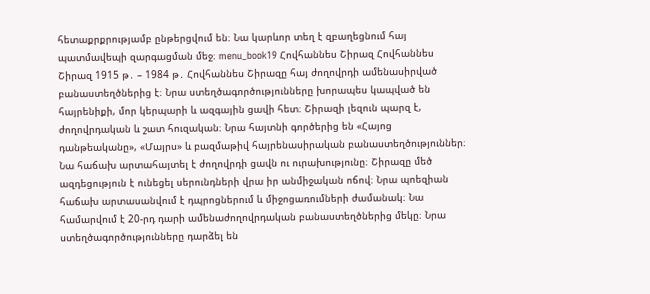հետաքրքրությամբ ընթերցվում են։ Նա կարևոր տեղ է զբաղեցնում հայ պատմավեպի զարգացման մեջ։ menu_book19 Հովհաննես Շիրազ Հովհաննես Շիրազ 1915 թ․ – 1984 թ․ Հովհաննես Շիրազը հայ ժողովրդի ամենասիրված բանաստեղծներից է։ Նրա ստեղծագործությունները խորապես կապված են հայրենիքի, մոր կերպարի և ազգային ցավի հետ։ Շիրազի լեզուն պարզ է, ժողովրդական և շատ հուզական։ Նրա հայտնի գործերից են «Հայոց դանթեականը», «Մայրս» և բազմաթիվ հայրենասիրական բանաստեղծություններ։ Նա հաճախ արտահայտել է ժողովրդի ցավն ու ուրախությունը։ Շիրազը մեծ ազդեցություն է ունեցել սերունդների վրա իր անմիջական ոճով։ Նրա պոեզիան հաճախ արտասանվում է դպրոցներում և միջոցառումների ժամանակ։ Նա համարվում է 20-րդ դարի ամենաժողովրդական բանաստեղծներից մեկը։ Նրա ստեղծագործությունները դարձել են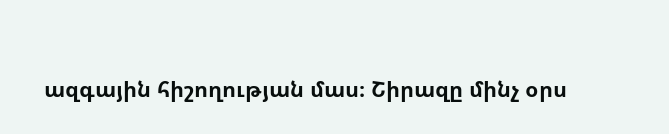ազգային հիշողության մաս։ Շիրազը մինչ օրս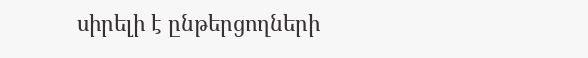սիրելի է ընթերցողների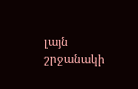լայն շրջանակի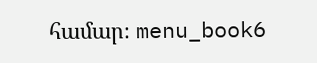համար։ menu_book6